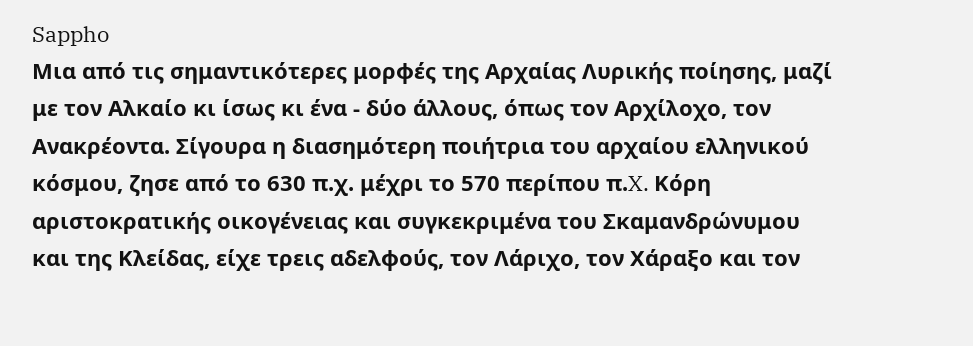Sappho
Μια από τις σημαντικότερες μορφές της Αρχαίας Λυρικής ποίησης, μαζί με τον Αλκαίο κι ίσως κι ένα - δύο άλλους, όπως τον Αρχίλοχο, τον Ανακρέοντα. Σίγουρα η διασημότερη ποιήτρια του αρχαίου ελληνικού κόσμου, ζησε από το 630 π.χ. μέχρι το 570 περίπου π.X. Κόρη αριστοκρατικής οικογένειας και συγκεκριμένα του Σκαμανδρώνυμου και της Κλείδας, είχε τρεις αδελφούς, τον Λάριχο, τον Χάραξο και τον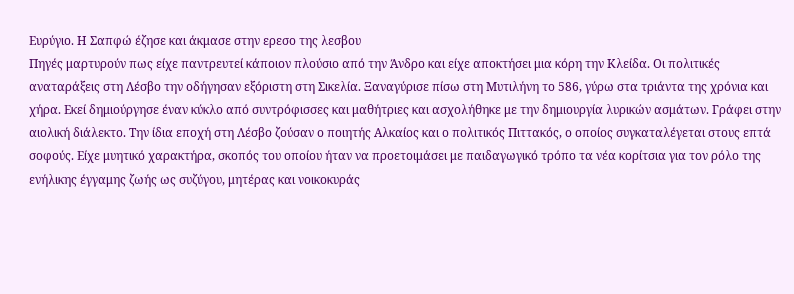Ευρύγιο. Η Σαπφώ έζησε και άκμασε στην ερεσο της λεσβου
Πηγές μαρτυρούν πως είχε παντρευτεί κάποιον πλούσιο από την Άνδρο και είχε αποκτήσει μια κόρη την Κλείδα. Οι πολιτικές αναταράξεις στη Λέσβο την οδήγησαν εξόριστη στη Σικελία. Ξαναγύρισε πίσω στη Μυτιλήνη το 586, γύρω στα τριάντα της χρόνια και χήρα. Εκεί δημιούργησε έναν κύκλο από συντρόφισσες και μαθήτριες και ασχολήθηκε με την δημιουργία λυρικών ασμάτων. Γράφει στην αιολική διάλεκτο. Την ίδια εποχή στη Λέσβο ζούσαν ο ποιητής Αλκαίος και ο πολιτικός Πιττακός, ο οποίος συγκαταλέγεται στους επτά σοφούς. Είχε μυητικό χαρακτήρα, σκοπός του οποίου ήταν να προετοιμάσει με παιδαγωγικό τρόπο τα νέα κορίτσια για τον ρόλο της ενήλικης έγγαμης ζωής ως συζύγου, μητέρας και νοικοκυράς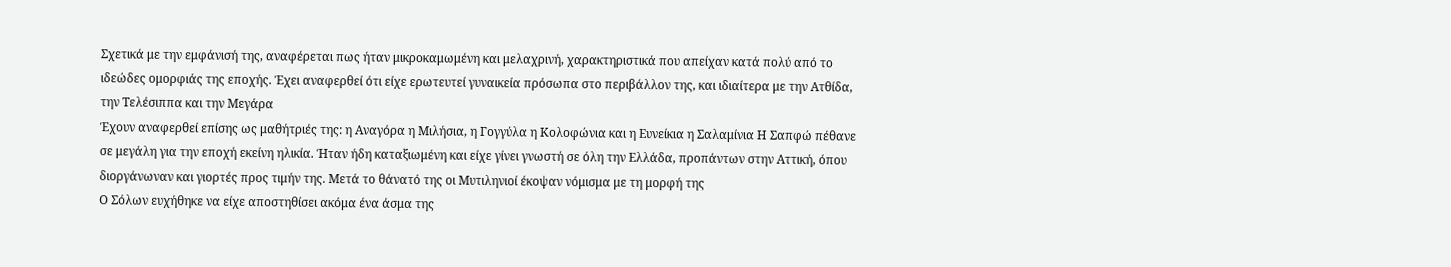Σχετικά με την εμφάνισή της, αναφέρεται πως ήταν μικροκαμωμένη και μελαχρινή, χαρακτηριστικά που απείχαν κατά πολύ από το ιδεώδες ομορφιάς της εποχής. Έχει αναφερθεί ότι είχε ερωτευτεί γυναικεία πρόσωπα στο περιβάλλον της, και ιδιαίτερα με την Ατθίδα, την Τελέσιππα και την Μεγάρα
Έχουν αναφερθεί επίσης ως μαθήτριές της: η Αναγόρα η Μιλήσια, η Γογγύλα η Κολοφώνια και η Ευνείκια η Σαλαμίνια Η Σαπφώ πέθανε σε μεγάλη για την εποχή εκείνη ηλικία. Ήταν ήδη καταξιωμένη και είχε γίνει γνωστή σε όλη την Ελλάδα, προπάντων στην Αττική, όπου διοργάνωναν και γιορτές προς τιμήν της. Μετά το θάνατό της οι Μυτιληνιοί έκοψαν νόμισμα με τη μορφή της
Ο Σόλων ευχήθηκε να είχε αποστηθίσει ακόμα ένα άσμα της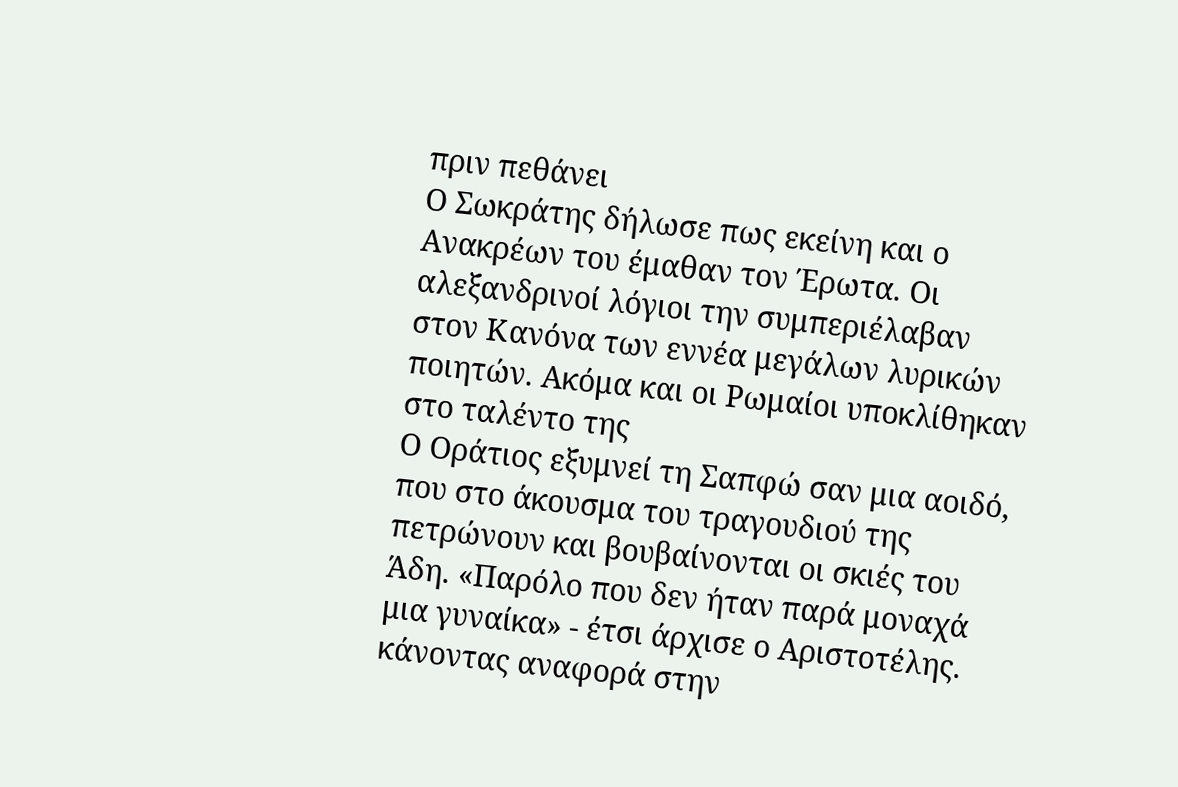πριν πεθάνει
Ο Σωκράτης δήλωσε πως εκείνη και ο Ανακρέων του έμαθαν τον Έρωτα. Οι αλεξανδρινοί λόγιοι την συμπεριέλαβαν στον Κανόνα των εννέα μεγάλων λυρικών ποιητών. Ακόμα και οι Ρωμαίοι υποκλίθηκαν στο ταλέντο της
Ο Οράτιος εξυμνεί τη Σαπφώ σαν μια αοιδό, που στο άκουσμα του τραγουδιού της πετρώνουν και βουβαίνονται οι σκιές του Άδη. «Παρόλο που δεν ήταν παρά μοναχά μια γυναίκα» - έτσι άρχισε ο Αριστοτέλης. κάνοντας αναφορά στην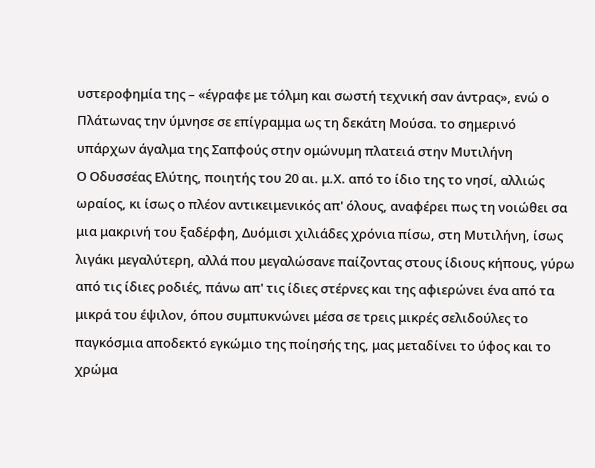υστεροφημία της – «έγραφε με τόλμη και σωστή τεχνική σαν άντρας», ενώ ο Πλάτωνας την ύμνησε σε επίγραμμα ως τη δεκάτη Μούσα. το σημερινό υπάρχων άγαλμα της Σαπφούς στην ομώνυμη πλατειά στην Μυτιλήνη
Ο Οδυσσέας Ελύτης, ποιητής του 20 αι. μ.Χ. από το ίδιο της το νησί, αλλιώς ωραίος, κι ίσως ο πλέον αντικειμενικός απ' όλους, αναφέρει πως τη νοιώθει σα μια μακρινή του ξαδέρφη, Δυόμισι χιλιάδες χρόνια πίσω, στη Μυτιλήνη, ίσως λιγάκι μεγαλύτερη, αλλά που μεγαλώσανε παίζοντας στους ίδιους κήπους, γύρω από τις ίδιες ροδιές, πάνω απ' τις ίδιες στέρνες και της αφιερώνει ένα από τα μικρά του έψιλον, όπου συμπυκνώνει μέσα σε τρεις μικρές σελιδούλες το παγκόσμια αποδεκτό εγκώμιο της ποίησής της, μας μεταδίνει το ύφος και το χρώμα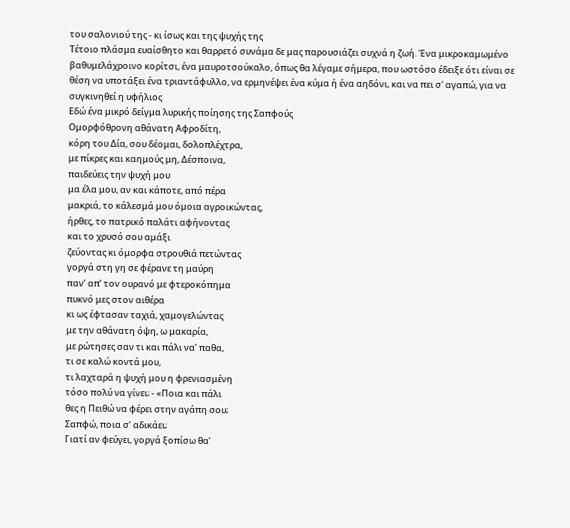του σαλονιού της - κι ίσως και της ψυχής της
Τέτοιο πλάσμα ευαίσθητο και θαρρετό συνάμα δε μας παρουσιάζει συχνά η ζωή. Ένα μικροκαμωμένο βαθυμελάχροινο κορίτσι, ένα μαυροτσούκαλο, όπως θα λέγαμε σήμερα, που ωστόσο έδειξε ότι είναι σε θέση να υποτάξει ένα τριαντάφυλλο, να ερμηνέψει ένα κύμα ή ένα αηδόνι, και να πει σ' αγαπώ, για να συγκινηθεί η υφήλιος
Εδώ ένα μικρό δείγμα λυρικής ποίησης της Σαπφούς
Ομορφόθρονη αθάνατη Αφροδίτη,
κόρη του Δία, σου δέομαι, δολοπλέχτρα,
με πίκρες και καημούς μη, Δέσποινα,
παιδεύεις την ψυχή μου
μα έλα μου, αν και κάποτε, από πέρα
μακριά, το κάλεσμά μου όμοια αγροικώντας,
ήρθες, το πατρικό παλάτι αφήνοντας
και το χρυσό σου αμάξι
ζεύοντας κι όμορφα στρουθιά πετώντας
γοργά στη γη σε φέρανε τη μαύρη
παν’ απ’ τον ουρανό με φτεροκόπημα
πυκνό μες στον αιθέρα
κι ως έφτασαν ταχιά, χαμογελώντας
με την αθάνατη όψη, ω μακαρία,
με ρώτησες σαν τι και πάλι να’ παθα,
τι σε καλώ κοντά μου,
τι λαχταρά η ψυχή μου η φρενιασμένη
τόσο πολύ να γίνει; - «Ποια και πάλι
θες η Πειθώ να φέρει στην αγάπη σου;
Σαπφώ, ποια σ’ αδικάει;
Γιατί αν φεύγει, γοργά ξοπίσω θα’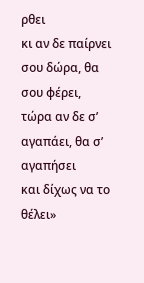ρθει
κι αν δε παίρνει σου δώρα, θα σου φέρει,
τώρα αν δε σ’ αγαπάει, θα σ’ αγαπήσει
και δίχως να το θέλει»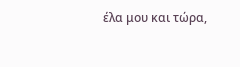έλα μου και τώρα,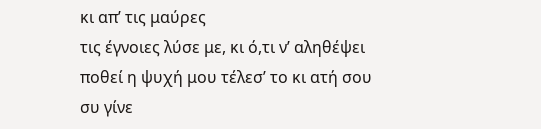κι απ’ τις μαύρες
τις έγνοιες λύσε με, κι ό,τι ν’ αληθέψει
ποθεί η ψυχή μου τέλεσ’ το κι ατή σου
συ γίνε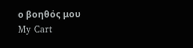ο βοηθός μου
My Cart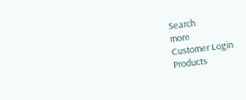Search
more
Customer Login
Products